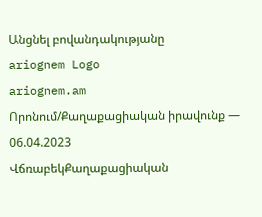Անցնել բովանդակությանը
ariognem Logo
ariognem.am
Որոնում/Քաղաքացիական իրավունք — 06.04.2023
ՎճռաբեկՔաղաքացիական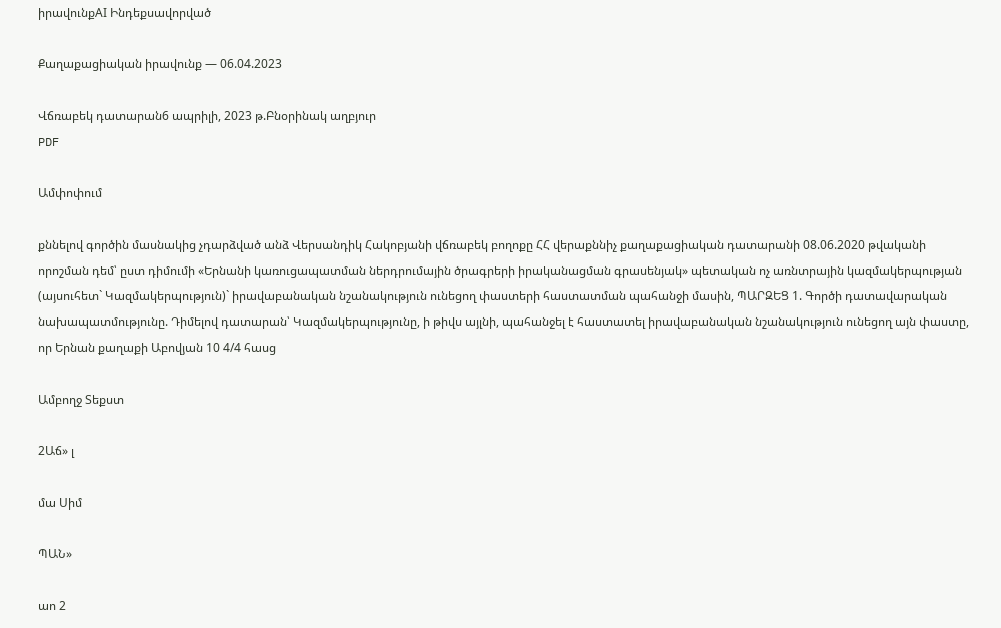իրավունքAI Ինդեքսավորված

Քաղաքացիական իրավունք — 06.04.2023

Վճռաբեկ դատարան6 ապրիլի, 2023 թ.Բնօրինակ աղբյուր
PDF

Ամփոփում

քննելով գործին մասնակից չդարձված անձ Վերսանդիկ Հակոբյանի վճռաբեկ բողոքը ՀՀ վերաքննիչ քաղաքացիական դատարանի 08.06.2020 թվականի որոշման դեմ՝ ըստ դիմումի «Երնանի կառուցապատման ներդրումային ծրագրերի իրականացման գրասենյակ» պետական ոչ առնտրային կազմակերպության (այսուհետ` Կազմակերպություն)` իրավաբանական նշանակություն ունեցող փաստերի հաստատման պահանջի մասին, ՊԱՐԶԵՑ 1. Գործի դատավարական նախապատմությունը. Դիմելով դատարան՝ Կազմակերպությունը, ի թիվս այլնի, պահանջել է հաստատել իրավաբանական նշանակություն ունեցող այն փաստը, որ Երնան քաղաքի Աբովյան 10 4/4 հասց

Ամբողջ Տեքստ

2Աճ» լ

մա Սիմ

ՊԱՆ»

աո 2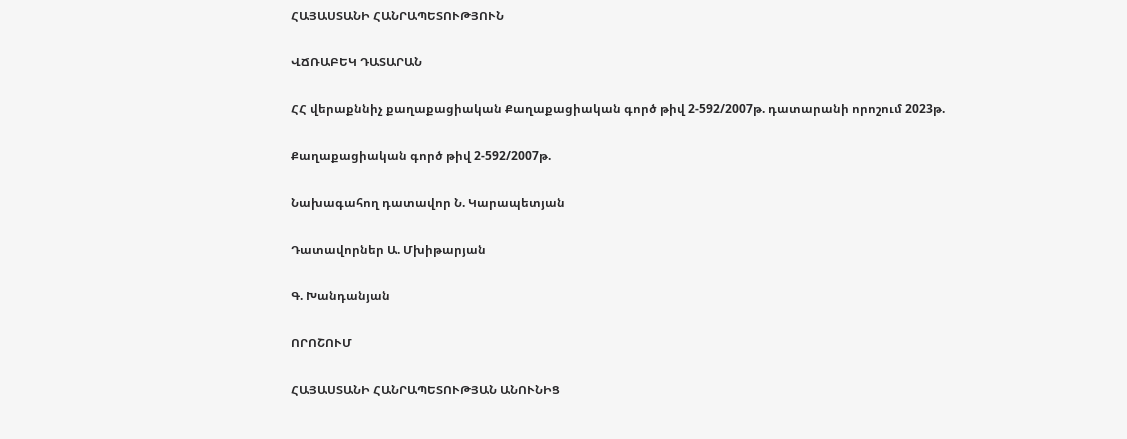ՀԱՅԱՍՏԱՆԻ ՀԱՆՐԱՊԵՏՈՒԹՅՈՒՆ

ՎՃՌԱԲԵԿ ԴԱՏԱՐԱՆ

ՀՀ վերաքննիչ քաղաքացիական Քաղաքացիական գործ թիվ 2-592/2007թ. դատարանի որոշում 2023թ.

Քաղաքացիական գործ թիվ 2-592/2007թ.

Նախագահող դատավոր Ն. Կարապետյան

Դատավորներ Ա. Մխիթարյան

Գ. Խանդանյան

ՈՐՈՇՈՒՄ

ՀԱՅԱՍՏԱՆԻ ՀԱՆՐԱՊԵՏՈՒԹՅԱՆ ԱՆՈՒՆԻՑ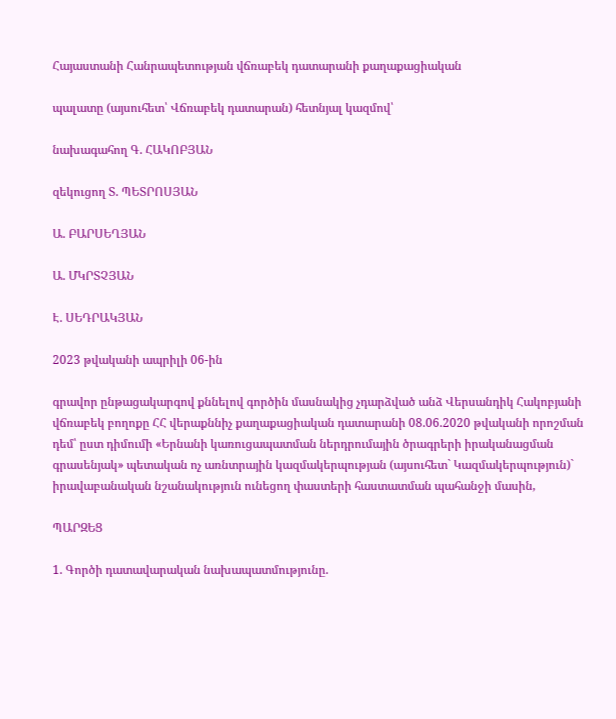Հայաստանի Հանրապետության վճռաբեկ դատարանի քաղաքացիական

պալատը (այսուհետ՝ Վճռաբեկ դատարան) հետնյալ կազմով՝

նախագահող Գ. ՀԱԿՈԲՅԱՆ

զեկուցող Տ. ՊԵՏՐՈՍՅԱՆ

Ա. ԲԱՐՍԵՂՅԱՆ

Ա. ՄԿՐՏՉՅԱՆ

Է. ՍԵԴՐԱԿՅԱՆ

2023 թվականի ապրիլի 06-ին

գրավոր ընթացակարգով քննելով գործին մասնակից չդարձված անձ Վերսանդիկ Հակոբյանի վճռաբեկ բողոքը ՀՀ վերաքննիչ քաղաքացիական դատարանի 08.06.2020 թվականի որոշման դեմ՝ ըստ դիմումի «Երնանի կառուցապատման ներդրումային ծրագրերի իրականացման գրասենյակ» պետական ոչ առնտրային կազմակերպության (այսուհետ` Կազմակերպություն)` իրավաբանական նշանակություն ունեցող փաստերի հաստատման պահանջի մասին,

ՊԱՐԶԵՑ

1. Գործի դատավարական նախապատմությունը.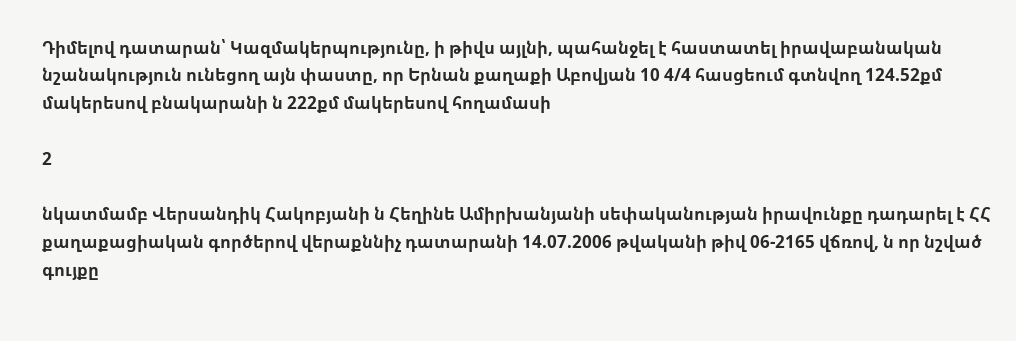Դիմելով դատարան՝ Կազմակերպությունը, ի թիվս այլնի, պահանջել է հաստատել իրավաբանական նշանակություն ունեցող այն փաստը, որ Երնան քաղաքի Աբովյան 10 4/4 հասցեում գտնվող 124.52քմ մակերեսով բնակարանի ն 222քմ մակերեսով հողամասի

2

նկատմամբ Վերսանդիկ Հակոբյանի ն Հեղինե Ամիրխանյանի սեփականության իրավունքը դադարել է ՀՀ քաղաքացիական գործերով վերաքննիչ դատարանի 14.07.2006 թվականի թիվ 06-2165 վճռով, ն որ նշված գույքը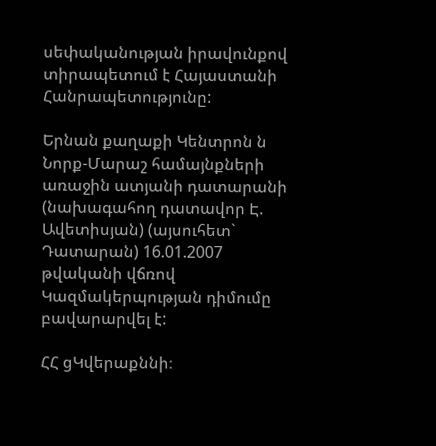սեփականության իրավունքով տիրապետում է Հայաստանի Հանրապետությունը:

Երնան քաղաքի Կենտրոն ն Նորք-Մարաշ համայնքների առաջին ատյանի դատարանի (նախագահող դատավոր Է. Ավետիսյան) (այսուհետ` Դատարան) 16.01.2007 թվականի վճռով Կազմակերպության դիմումը բավարարվել է:

ՀՀ ցԿվերաքննի։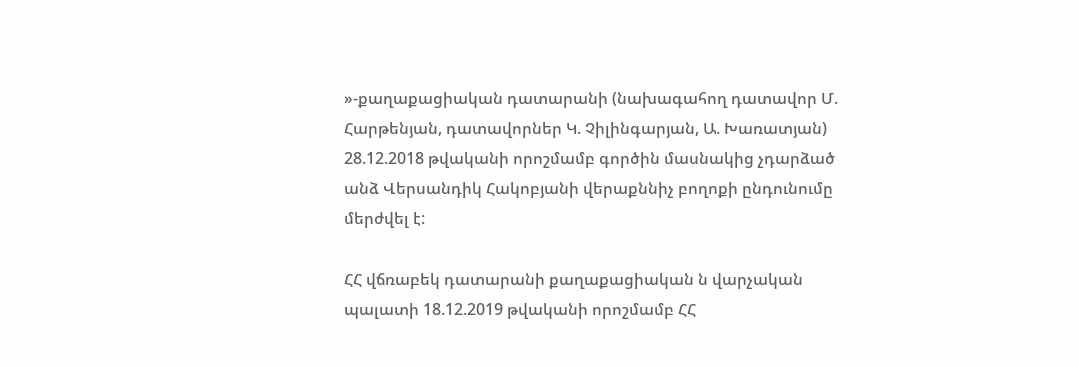»-քաղաքացիական դատարանի (նախագահող դատավոր Մ. Հարթենյան, դատավորներ Կ. Չիլինգարյան, Ա. Խառատյան) 28.12.2018 թվականի որոշմամբ գործին մասնակից չդարձած անձ Վերսանդիկ Հակոբյանի վերաքննիչ բողոքի ընդունումը մերժվել է:

ՀՀ վճռաբեկ դատարանի քաղաքացիական ն վարչական պալատի 18.12.2019 թվականի որոշմամբ ՀՀ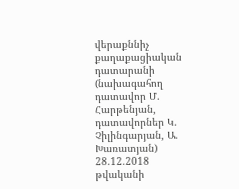վերաքննիչ քաղաքացիական դատարանի (նախագահող դատավոր Մ. Հարթենյան, դատավորներ Կ. Չիլինգարյան, Ա. Խառատյան) 28.12.2018 թվականի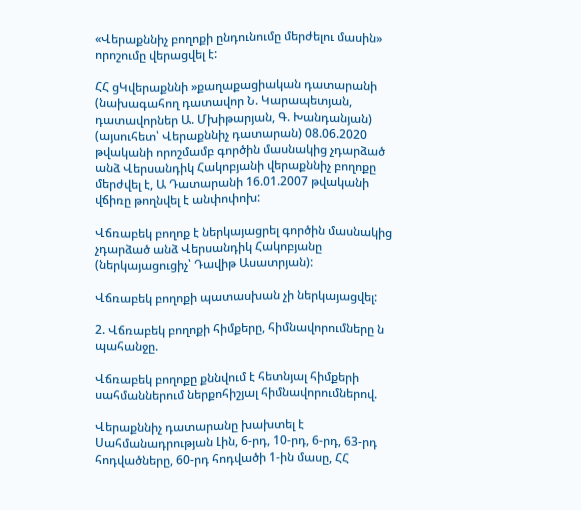«Վերաքննիչ բողոքի ընդունումը մերժելու մասին» որոշումը վերացվել է:

ՀՀ ցԿվերաքննի »քաղաքացիական դատարանի (նախագահող դատավոր Ն. Կարապետյան, դատավորներ Ա. Մխիթարյան, Գ. Խանդանյան) (այսուհետ՝ Վերաքննիչ դատարան) 08.06.2020 թվականի որոշմամբ գործին մասնակից չդարձած անձ Վերսանդիկ Հակոբյանի վերաքննիչ բողոքը մերժվել է, Ա Դատարանի 16.01.2007 թվականի վճիռը թողնվել է անփոփոխ:

Վճռաբեկ բողոք է ներկայացրել գործին մասնակից չդարձած անձ Վերսանդիկ Հակոբյանը (ներկայացուցիչ՝ Դավիթ Ասատրյան):

Վճռաբեկ բողոքի պատասխան չի ներկայացվել:

2. Վճռաբեկ բողոքի հիմքերը, հիմնավորումները ն պահանջը.

Վճռաբեկ բողոքը քննվում է հետնյալ հիմքերի սահմաններում ներքոհիշյալ հիմնավորումներով.

Վերաքննիչ դատարանը խախտել է Սահմանադրության Լին, 6-րդ, 10-րդ, 6-րդ, 63-րդ հոդվածները, 60-րդ հոդվածի 1-ին մասը, ՀՀ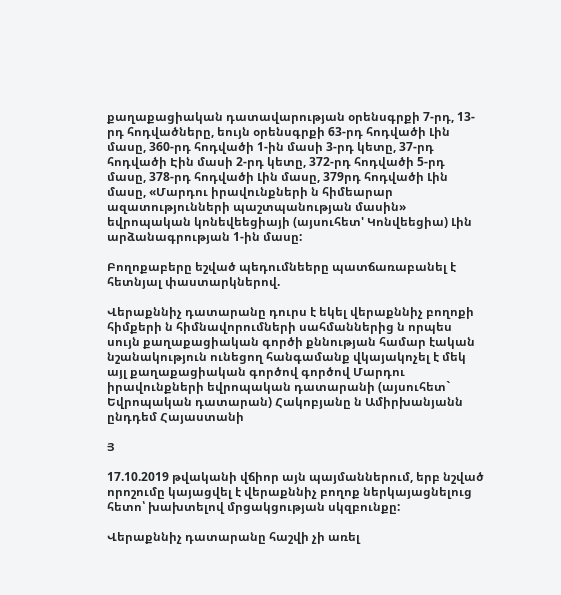քաղաքացիական դատավարության օրենսգրքի 7-րդ, 13-րդ հոդվածները, եույն օրենսգրքի 63-րդ հոդվածի Լին մասը, 360-րդ հոդվածի 1-ին մասի 3-րդ կետը, 37-րդ հոդվածի Էին մասի 2-րդ կետը, 372-րդ հոդվածի 5-րդ մասը, 378-րդ հոդվածի Լին մասը, 379րդ հոդվածի Լին մասը, «Մարդու իրավունքների ն հիմեարար ազատությունների պաշտպանության մասին» եվրոպական կոնեվեեցիայի (այսուհետ' Կոնվեեցիա) Լին արձանագրության 1-ին մասը:

Բողոքաբերը եշված պեդումնեերը պատճառաբանել է հետնյալ փաստարկներով.

Վերաքննիչ դատարանը դուրս է եկել վերաքննիչ բողոքի հիմքերի ն հիմնավորումների սահմաններից ն որպես սույն քաղաքացիական գործի քննության համար էական նշանակություն ունեցող հանգամանք վկայակոչել է մեկ այլ քաղաքացիական գործով գործով Մարդու իրավունքների եվրոպական դատարանի (այսուհետ` Եվրոպական դատարան) Հակոբյանը ն Ամիրխանյանն ընդդեմ Հայաստանի

Յ

17.10.2019 թվականի վճիոր այն պայմաններում, երբ նշված որոշումը կայացվել է վերաքննիչ բողոք ներկայացնելուց հետո՝ խախտելով մրցակցության սկզբունքը:

Վերաքննիչ դատարանը հաշվի չի առել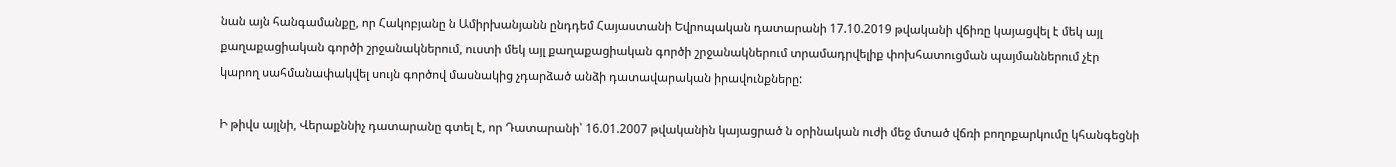նան այն հանգամանքը, որ Հակոբյանը ն Ամիրխանյանն ընդդեմ Հայաստանի Եվրոպական դատարանի 17.10.2019 թվականի վճիռը կայացվել է մեկ այլ քաղաքացիական գործի շրջանակներում, ուստի մեկ այլ քաղաքացիական գործի շրջանակներում տրամադրվելիք փոխհատուցման պայմաններում չէր կարող սահմանափակվել սույն գործով մասնակից չդարձած անձի դատավարական իրավունքները:

Ի թիվս այլնի, Վերաքննիչ դատարանը գտել է, որ Դատարանի՝ 16.01.2007 թվականին կայացրած ն օրինական ուժի մեջ մտած վճռի բողոքարկումը կհանգեցնի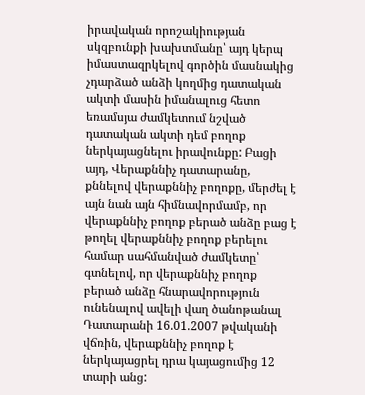իրավական որոշակիության սկզբունքի խախտմանը՝ այդ կերպ իմաստազրկելով գործին մասնակից չդարձած անձի կողմից դատական ակտի մասին իմանալուց հետո եռամսյա ժամկետում նշված դատական ակտի դեմ բողոք ներկայացնելու իրավունքը: Բացի այդ, Վերաքննիչ դատարանը, քննելով վերաքննիչ բողոքը, մերժել է այն նան այն հիմնավորմամբ, որ վերաքննիչ բողոք բերած անձը բաց է թողել վերաքննիչ բողոք բերելու համար սահմանված ժամկետը՝ գտնելով, որ վերաքննիչ բողոք բերած անձը հնարավորություն ունենալով ավելի վաղ ծանոթանալ Դատարանի 16.01.2007 թվականի վճռին, վերաքննիչ բողոք է ներկայացրել դրա կայացումից 12 տարի անց: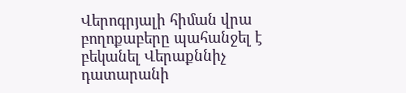Վերոգրյալի հիման վրա բողոքաբերը պահանջել է բեկանել Վերաքննիչ դատարանի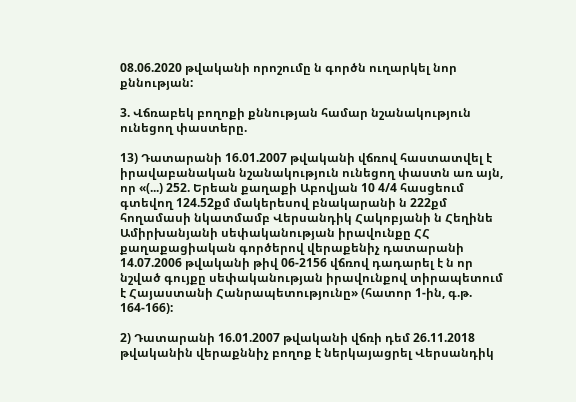08.06.2020 թվականի որոշումը ն գործն ուղարկել նոր քննության:

3. Վճռաբեկ բողոքի քննության համար նշանակություն ունեցող փաստերը.

13) Դատարանի 16.01.2007 թվականի վճռով հաստատվել է իրավաբանական նշանակություն ունեցող փաստն առ այն, որ «(...) 252. Երեան քաղաքի Աբովյան 10 4/4 հասցեում գտեվող 124.52քմ մակերեսով բնակարանի ն 222քմ հողամասի նկատմամբ Վերսանդիկ Հակոբյանի ն Հեղինե Ամիրխանյանի սեփականության իրավունքը ՀՀ քաղաքացիական գործերով վերաքենիչ դատարանի 14.07.2006 թվականի թիվ 06-2156 վճռով դադարել է ն որ նշված գույքը սեփականության իրավունքով տիրապետում է Հայաստանի Հանրապետությունը» (հատոր 1-ին, գ.թ. 164-166):

2) Դատարանի 16.01.2007 թվականի վճռի դեմ 26.11.2018 թվականին վերաքննիչ բողոք է ներկայացրել Վերսանդիկ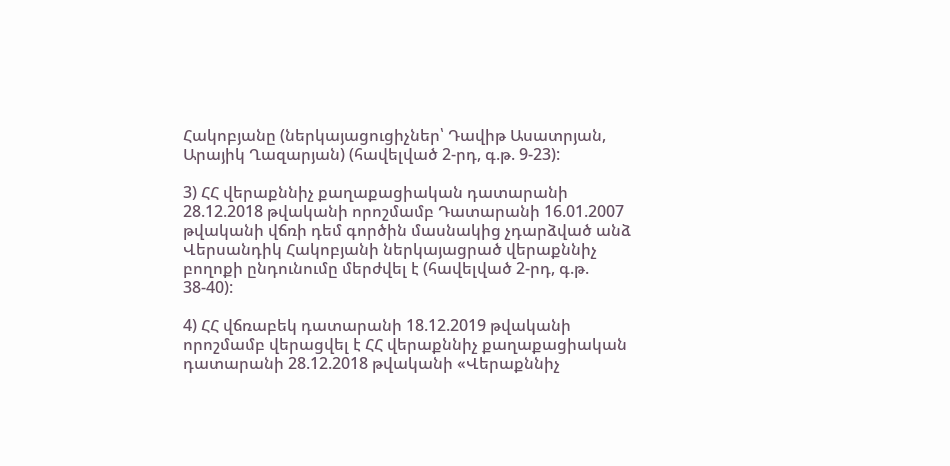Հակոբյանը (ներկայացուցիչներ՝ Դավիթ Ասատրյան, Արայիկ Ղազարյան) (հավելված 2-րդ, գ.թ. 9-23):

3) ՀՀ վերաքննիչ քաղաքացիական դատարանի 28.12.2018 թվականի որոշմամբ Դատարանի 16.01.2007 թվականի վճռի դեմ գործին մասնակից չդարձված անձ Վերսանդիկ Հակոբյանի ներկայացրած վերաքննիչ բողոքի ընդունումը մերժվել է (հավելված 2-րդ, գ.թ. 38-40):

4) ՀՀ վճռաբեկ դատարանի 18.12.2019 թվականի որոշմամբ վերացվել է ՀՀ վերաքննիչ քաղաքացիական դատարանի 28.12.2018 թվականի «Վերաքննիչ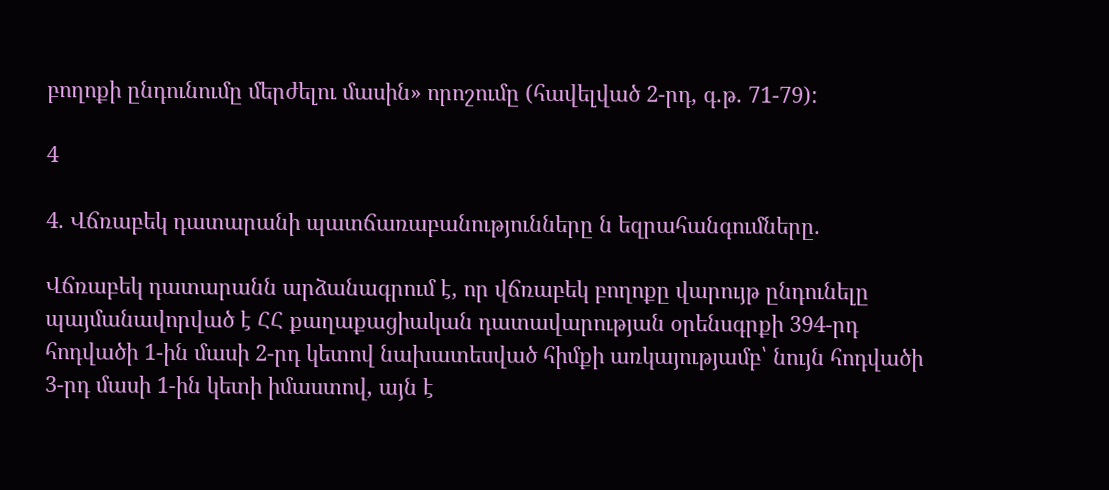բողոքի ընդունումը մերժելու մասին» որոշումը (հավելված 2-րդ, գ.թ. 71-79):

4

4. Վճռաբեկ դատարանի պատճառաբանությունները ն եզրահանգումները.

Վճռաբեկ դատարանն արձանագրում է, որ վճռաբեկ բողոքը վարույթ ընդունելը պայմանավորված է ՀՀ քաղաքացիական դատավարության օրենսգրքի 394-րդ հոդվածի 1-ին մասի 2-րդ կետով նախատեսված հիմքի առկայությամբ՝ նույն հոդվածի 3-րդ մասի 1-ին կետի իմաստով, այն է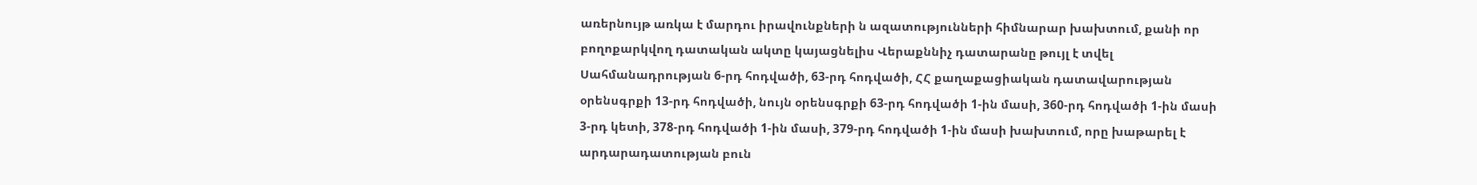առերնույթ առկա է մարդու իրավունքների ն ազատությունների հիմնարար խախտում, քանի որ բողոքարկվող դատական ակտը կայացնելիս Վերաքննիչ դատարանը թույլ է տվել Սահմանադրության 6-րդ հոդվածի, 63-րդ հոդվածի, ՀՀ քաղաքացիական դատավարության օրենսգրքի 13-րդ հոդվածի, նույն օրենսգրքի 63-րդ հոդվածի 1-ին մասի, 360-րդ հոդվածի 1-ին մասի 3-րդ կետի, 378-րդ հոդվածի 1-ին մասի, 379-րդ հոդվածի 1-ին մասի խախտում, որը խաթարել է արդարադատության բուն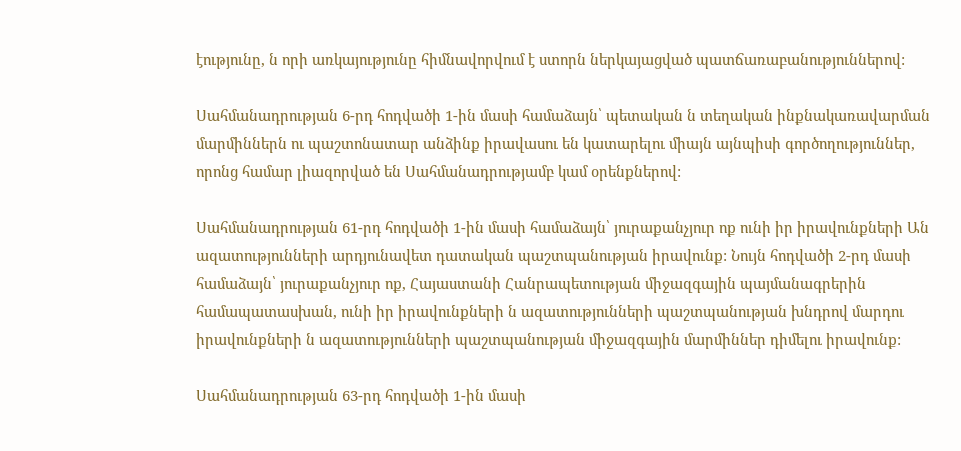էությունը, ն որի առկայությունը հիմնավորվում է ստորն ներկայացված պատճառաբանություններով:

Սահմանադրության 6-րդ հոդվածի 1-ին մասի համաձայն՝ պետական ն տեղական ինքնակառավարման մարմիններն ու պաշտոնատար անձինք իրավասու են կատարելու միայն այնպիսի գործողություններ, որոնց համար լիազորված են Սահմանադրությամբ կամ օրենքներով:

Սահմանադրության 61-րդ հոդվածի 1-ին մասի համաձայն՝ յուրաքանչյուր ոք ունի իր իրավունքների Ան ազատությունների արդյունավետ դատական պաշտպանության իրավունք: Նույն հոդվածի 2-րդ մասի համաձայն՝ յուրաքանչյուր ոք, Հայաստանի Հանրապետության միջազգային պայմանագրերին համապատասխան, ունի իր իրավունքների ն ազատությունների պաշտպանության խնդրով մարդու իրավունքների ն ազատությունների պաշտպանության միջազգային մարմիններ դիմելու իրավունք:

Սահմանադրության 63-րդ հոդվածի 1-ին մասի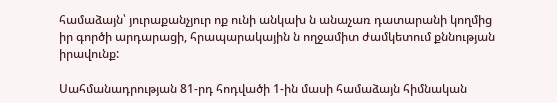համաձայն՝ յուրաքանչյուր ոք ունի անկախ ն անաչառ դատարանի կողմից իր գործի արդարացի, հրապարակային ն ողջամիտ ժամկետում քննության իրավունք:

Սահմանադրության 81-րդ հոդվածի 1-ին մասի համաձայն հիմնական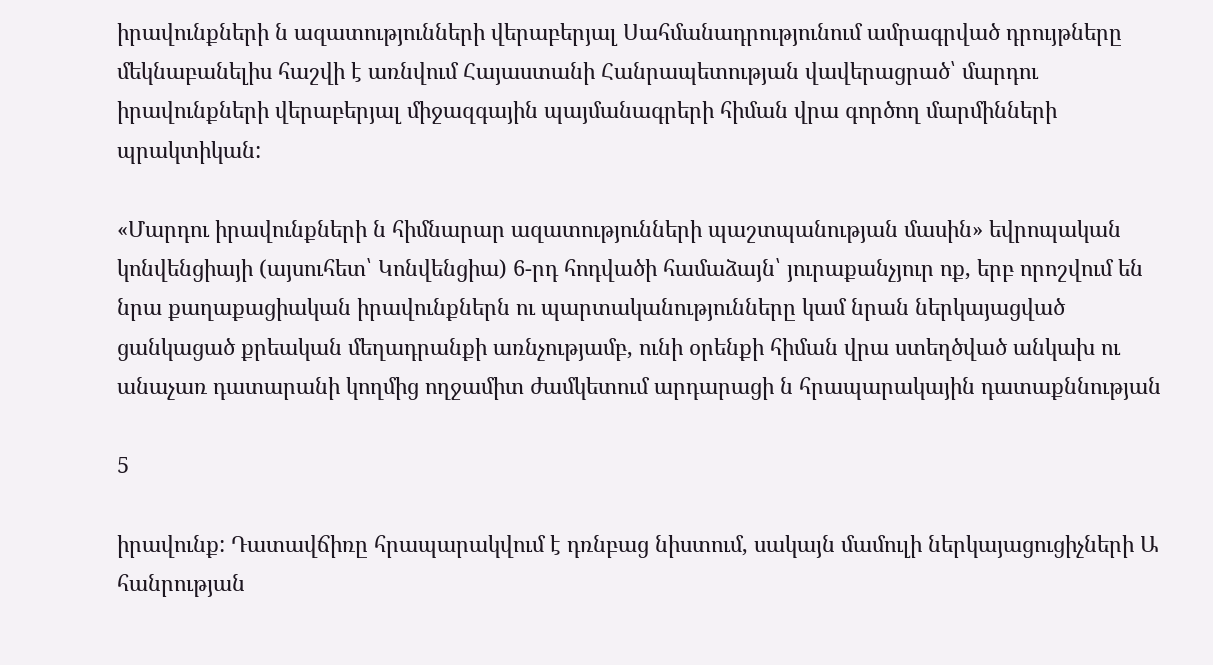իրավունքների ն ազատությունների վերաբերյալ Սահմանադրությունում ամրագրված դրույթները մեկնաբանելիս հաշվի է առնվում Հայաստանի Հանրապետության վավերացրած՝ մարդու իրավունքների վերաբերյալ միջազգային պայմանագրերի հիման վրա գործող մարմինների պրակտիկան:

«Մարդու իրավունքների ն հիմնարար ազատությունների պաշտպանության մասին» եվրոպական կոնվենցիայի (այսուհետ՝ Կոնվենցիա) 6-րդ հոդվածի համաձայն՝ յուրաքանչյուր ոք, երբ որոշվում են նրա քաղաքացիական իրավունքներն ու պարտականությունները կամ նրան ներկայացված ցանկացած քրեական մեղադրանքի առնչությամբ, ունի օրենքի հիման վրա ստեղծված անկախ ու անաչառ դատարանի կողմից ողջամիտ ժամկետում արդարացի ն հրապարակային դատաքննության

5

իրավունք: Դատավճիռը հրապարակվում է դռնբաց նիստում, սակայն մամուլի ներկայացուցիչների Ա հանրության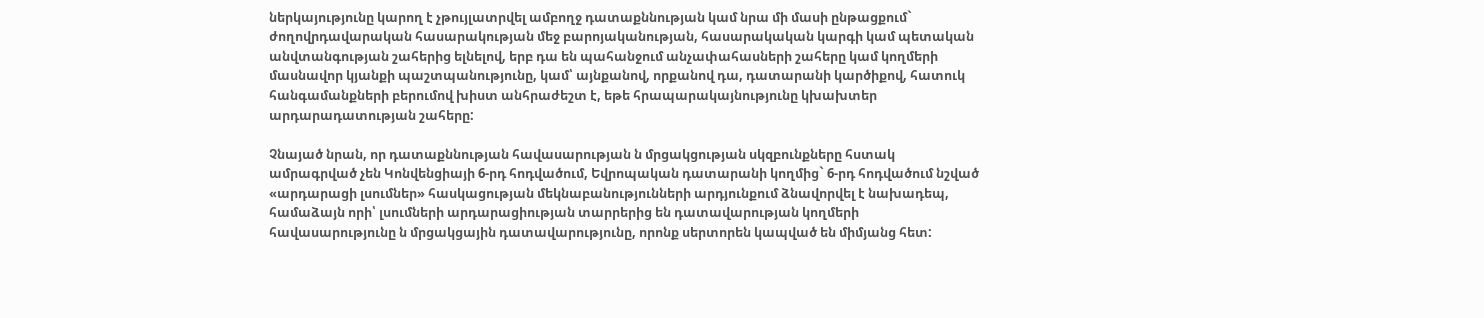ներկայությունը կարող է չթույլատրվել ամբողջ դատաքննության կամ նրա մի մասի ընթացքում` ժողովրդավարական հասարակության մեջ բարոյականության, հասարակական կարգի կամ պետական անվտանգության շահերից ելնելով, երբ դա են պահանջում անչափահասների շահերը կամ կողմերի մասնավոր կյանքի պաշտպանությունը, կամ՝ այնքանով, որքանով դա, դատարանի կարծիքով, հատուկ հանգամանքների բերումով խիստ անհրաժեշտ է, եթե հրապարակայնությունը կխախտեր արդարադատության շահերը:

Չնայած նրան, որ դատաքննության հավասարության ն մրցակցության սկզբունքները հստակ ամրագրված չեն Կոնվենցիայի 6-րդ հոդվածում, Եվրոպական դատարանի կողմից` 6-րդ հոդվածում նշված «արդարացի լսումներ» հասկացության մեկնաբանությունների արդյունքում ձնավորվել է նախադեպ, համաձայն որի՝ լսումների արդարացիության տարրերից են դատավարության կողմերի հավասարությունը ն մրցակցային դատավարությունը, որոնք սերտորեն կապված են միմյանց հետ: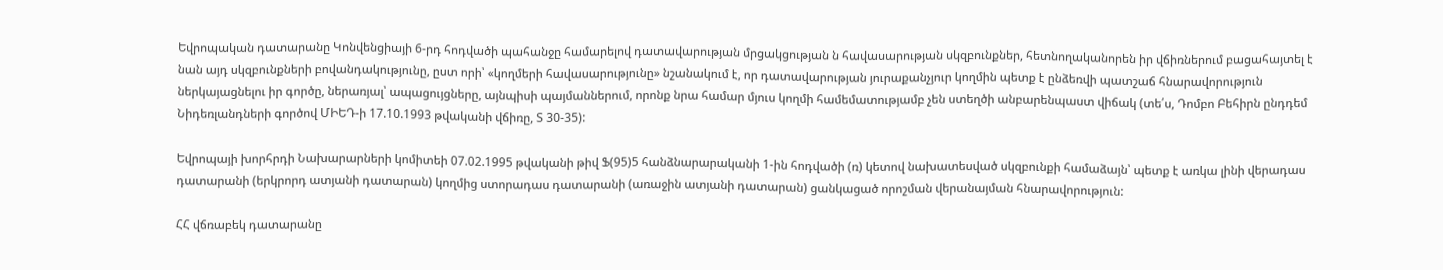Եվրոպական դատարանը Կոնվենցիայի 6-րդ հոդվածի պահանջը համարելով դատավարության մրցակցության ն հավասարության սկզբունքներ, հետնողականորեն իր վճիռներում բացահայտել է նան այդ սկզբունքների բովանդակությունը, ըստ որի՝ «կողմերի հավասարությունը» նշանակում է, որ դատավարության յուրաքանչյուր կողմին պետք է ընձեռվի պատշաճ հնարավորություն ներկայացնելու իր գործը, ներառյալ՝ ապացույցները, այնպիսի պայմաններում, որոնք նրա համար մյուս կողմի համեմատությամբ չեն ստեղծի անբարենպաստ վիճակ (տե՛ս, Դոմբո Բեհիրն ընդդեմ Նիդեռլանդների գործով ՄԻԵԴ-ի 17.10.1993 թվականի վճիռը, Տ 30-35):

Եվրոպայի խորհրդի Նախարարների կոմիտեի 07.02.1995 թվականի թիվ Ֆ(95)5 հանձնարարականի 1-ին հոդվածի (ռ) կետով նախատեսված սկզբունքի համաձայն՝ պետք է առկա լինի վերադաս դատարանի (երկրորդ ատյանի դատարան) կողմից ստորադաս դատարանի (առաջին ատյանի դատարան) ցանկացած որոշման վերանայման հնարավորություն:

ՀՀ վճռաբեկ դատարանը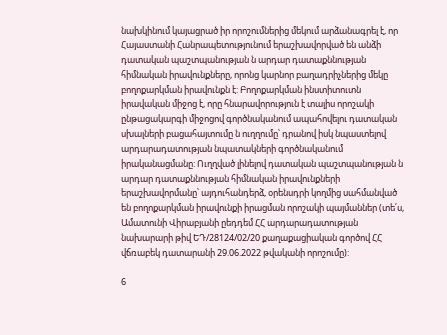նախկինում կայացրած իր որոշումներից մեկում արձանագրել է, որ Հայաստանի Հանրապետությունում երաշխավորված են անձի դատական պաշտպանության ն արդար դատաքննության հիմնական իրավունքները, որոնց կարնոր բաղադրիչներից մեկը բողոքարկման իրավունքն է: Բողոքարկման ինստիտուտն իրավական միջոց է, որը հնարավորություն է տալիս որոշակի ընթացակարգի միջոցով գործնականում ապահովելու դատական սխալների բացահայտումը ն ուղղումը՝ դրանով իսկ նպաստելով արդարադատության նպատակների գործնականում իրականացմանը: Ուղղված լինելով դատական պաշտպանության ն արդար դատաքննության հիմնական իրավունքների երաշխավորմանը՝ այդուհանդերձ, օրենսդրի կողմից սահմանված են բողոքարկման իրավունքի իրացման որոշակի պայմաններ (տե՛ս, Ամատունի Վիրաբյանի ըեդդեմ ՀՀ արդարադատության նախարարի թիվ ԵԴ/28124/02/20 քաղաքացիական գործով ՀՀ վճռաբեկ դատարանի 29.06.2022 թվականի որոշումը):

6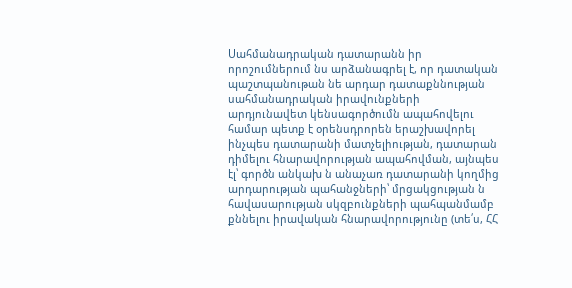Սահմանադրական դատարանն իր որոշումներում նս արձանագրել է, որ դատական պաշտպանութան նե արդար դատաքննության սահմանադրական իրավունքների արդյունավետ կենսագործումն ապահովելու համար պետք է օրենսդրորեն երաշխավորել ինչպես դատարանի մատչելիության, դատարան դիմելու հնարավորության ապահովման, այնպես էլ՝ գործն անկախ ն անաչառ դատարանի կողմից արդարության պահանջների՝ մրցակցության ն հավասարության սկզբունքների պահպանմամբ քննելու իրավական հնարավորությունը (տե՛ս, ՀՀ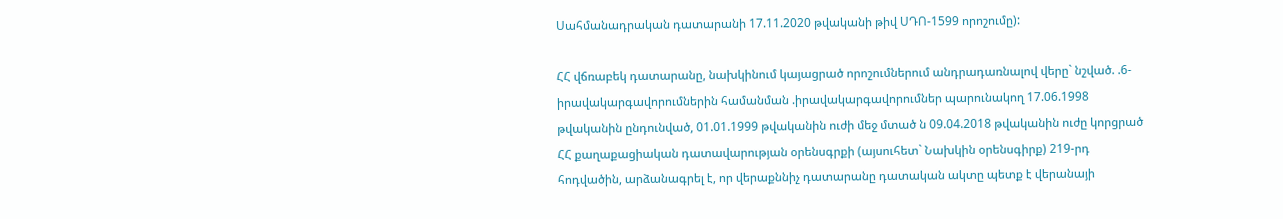Սահմանադրական դատարանի 17.11.2020 թվականի թիվ ՍԴՈ-1599 որոշումը):

ՀՀ վճռաբեկ դատարանը, նախկինում կայացրած որոշումներում անդրադառնալով վերը` նշված. .6-իրավակարգավորումներին համանման .իրավակարգավորումներ պարունակող 17.06.1998 թվականին ընդունված, 01.01.1999 թվականին ուժի մեջ մտած ն 09.04.2018 թվականին ուժը կորցրած ՀՀ քաղաքացիական դատավարության օրենսգրքի (այսուհետ` Նախկին օրենսգիրք) 219-րդ հոդվածին, արձանագրել է, որ վերաքննիչ դատարանը դատական ակտը պետք է վերանայի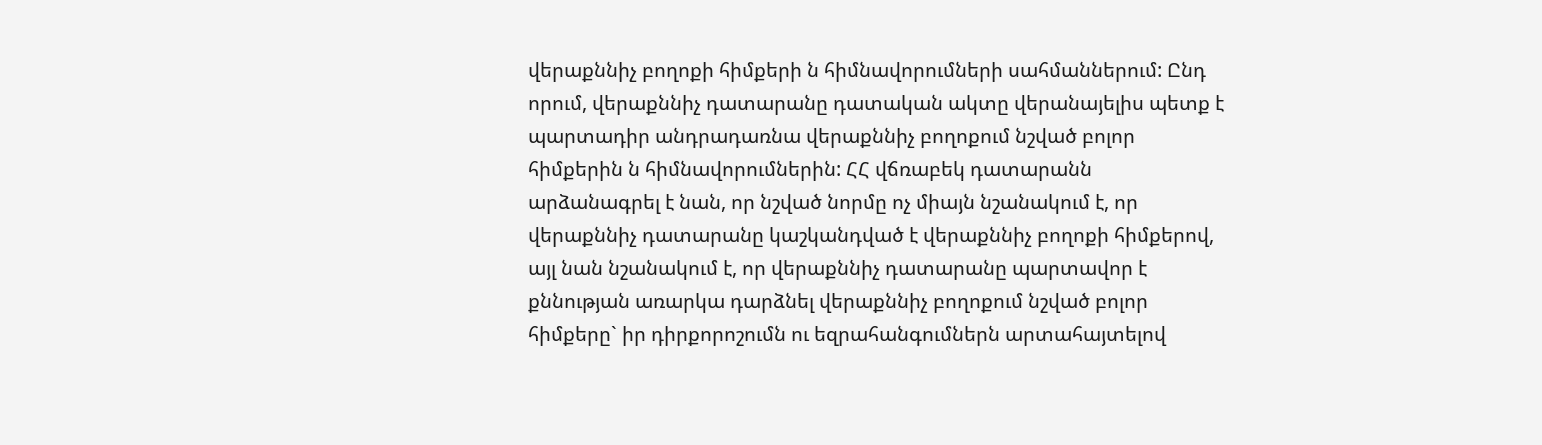վերաքննիչ բողոքի հիմքերի ն հիմնավորումների սահմաններում: Ընդ որում, վերաքննիչ դատարանը դատական ակտը վերանայելիս պետք է պարտադիր անդրադառնա վերաքննիչ բողոքում նշված բոլոր հիմքերին ն հիմնավորումներին: ՀՀ վճռաբեկ դատարանն արձանագրել է նան, որ նշված նորմը ոչ միայն նշանակում է, որ վերաքննիչ դատարանը կաշկանդված է վերաքննիչ բողոքի հիմքերով, այլ նան նշանակում է, որ վերաքննիչ դատարանը պարտավոր է քննության առարկա դարձնել վերաքննիչ բողոքում նշված բոլոր հիմքերը` իր դիրքորոշումն ու եզրահանգումներն արտահայտելով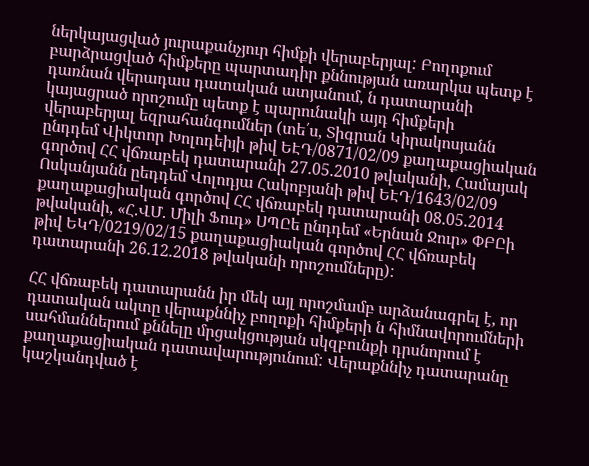ներկայացված յուրաքանչյուր հիմքի վերաբերյալ: Բողոքում բարձրացված հիմքերը պարտադիր քննության առարկա պետք է դառնան վերադաս դատական ատյանում, ն դատարանի կայացրած որոշումը պետք է պարունակի այդ հիմքերի վերաբերյալ եզրահանգումներ (տե՛ս, Տիգրան Կիրակոսյանն ընդդեմ Վիկտոր Խոլոդեիյի թիվ ԵԷԴ/0871/02/09 քաղաքացիական գործով ՀՀ վճռաբեկ դատարանի 27.05.2010 թվականի, Համայակ Ոսկանյանն ըեդդեմ Վոլոդյա Հակոբյանի թիվ ԵԷԴ/1643/02/09 քաղաքացիական գործով ՀՀ վճռաբեկ դատարանի 08.05.2014 թվականի, «Հ.ՎՄ. Միլի Ֆուդ» ՍՊԸե ընդդեմ «Երնան Ջուր» ՓԲԸի թիվ ԵԿԴ/0219/02/15 քաղաքացիական գործով ՀՀ վճռաբեկ դատարանի 26.12.2018 թվականի որոշումները):

ՀՀ վճռաբեկ դատարանն իր մեկ այլ որոշմամբ արձանագրել է, որ դատական ակտը վերաքննիչ բողոքի հիմքերի ն հիմնավորումների սահմաններում քննելը մրցակցության սկզբունքի դրսնորում է քաղաքացիական դատավարությունում: Վերաքննիչ դատարանը կաշկանդված է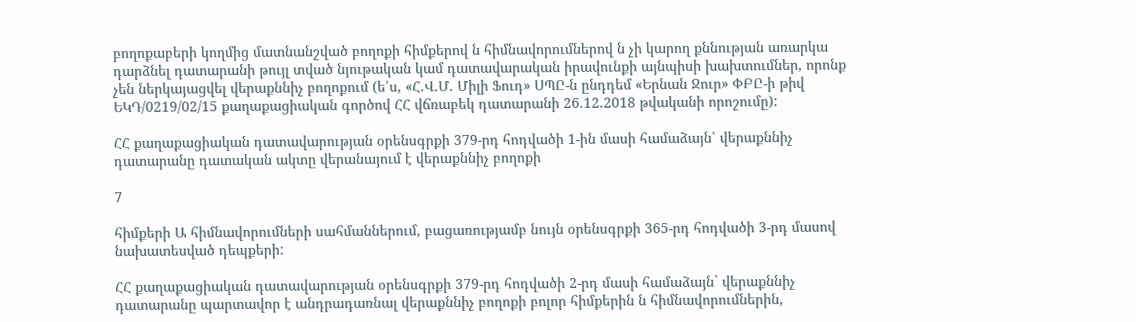բողոքաբերի կողմից մատնանշված բողոքի հիմքերով ն հիմնավորումներով ն չի կարող քննության առարկա դարձնել դատարանի թույլ տված նյութական կամ դատավարական իրավունքի այնպիսի խախտումներ, որոնք չեն ներկայացվել վերաքննիչ բողոքում (ե՛ս, «Հ.Վ.Մ. Միլի Ֆուդ» ՍՊԸ-ն ընդդեմ «Երնան Ջուր» ՓԲԸ-ի թիվ ԵԿԴ/0219/02/15 քաղաքացիական գործով ՀՀ վճռաբեկ դատարանի 26.12.2018 թվականի որոշումը):

ՀՀ քաղաքացիական դատավարության օրենսգրքի 379-րդ հոդվածի 1-ին մասի համաձայն՝ վերաքննիչ դատարանը դատական ակտը վերանայում է վերաքննիչ բողոքի

7

հիմքերի Ա հիմնավորումների սահմաններում, բացառությամբ նույն օրենսգրքի 365-րդ հոդվածի 3-րդ մասով նախատեսված դեպքերի:

ՀՀ քաղաքացիական դատավարության օրենսգրքի 379-րդ հոդվածի 2-րդ մասի համաձայն` վերաքննիչ դատարանը պարտավոր է անդրադառնալ վերաքննիչ բողոքի բոլոր հիմքերին ն հիմնավորումներին,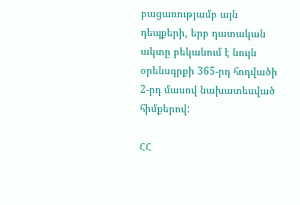բացառությամբ այն դեպքերի, երբ դատական ակտը բեկանում է նույն օրենսգրքի 365-րդ հոդվածի 2-րդ մասով նախատեսված հիմքերով:

ՀՀ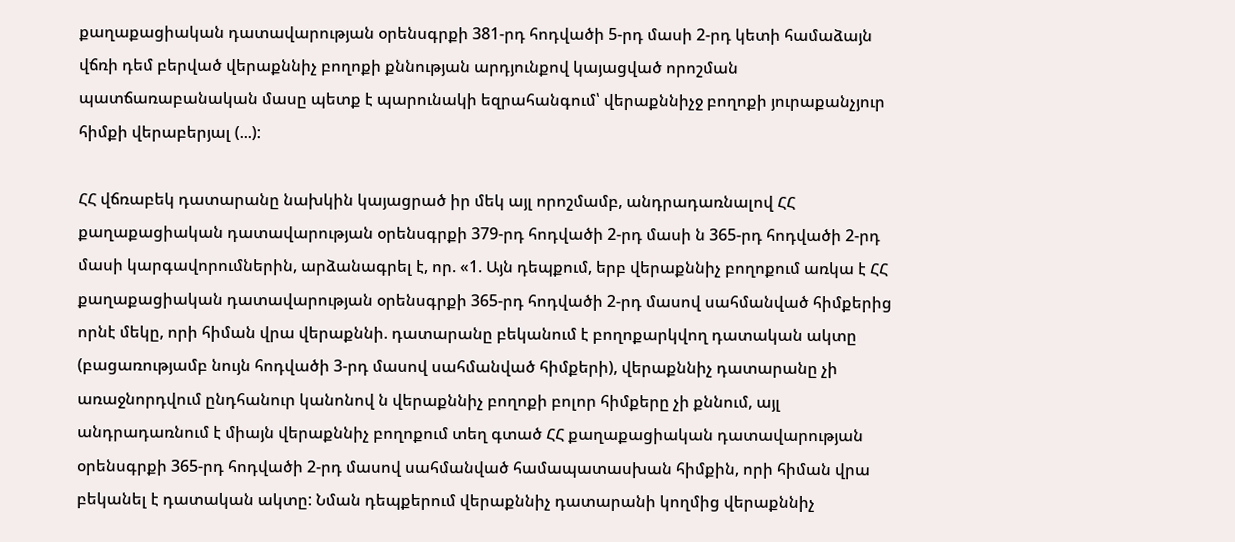քաղաքացիական դատավարության օրենսգրքի 381-րդ հոդվածի 5-րդ մասի 2-րդ կետի համաձայն վճռի դեմ բերված վերաքննիչ բողոքի քննության արդյունքով կայացված որոշման պատճառաբանական մասը պետք է պարունակի եզրահանգում՝ վերաքննիչջ բողոքի յուրաքանչյուր հիմքի վերաբերյալ (...):

ՀՀ վճռաբեկ դատարանը նախկին կայացրած իր մեկ այլ որոշմամբ, անդրադառնալով ՀՀ քաղաքացիական դատավարության օրենսգրքի 379-րդ հոդվածի 2-րդ մասի ն 365-րդ հոդվածի 2-րդ մասի կարգավորումներին, արձանագրել է, որ. «1. Այն դեպքում, երբ վերաքննիչ բողոքում առկա է ՀՀ քաղաքացիական դատավարության օրենսգրքի 365-րդ հոդվածի 2-րդ մասով սահմանված հիմքերից որնէ մեկը, որի հիման վրա վերաքննի. դատարանը բեկանում է բողոքարկվող դատական ակտը (բացառությամբ նույն հոդվածի 3-րդ մասով սահմանված հիմքերի), վերաքննիչ դատարանը չի առաջնորդվում ընդհանուր կանոնով ն վերաքննիչ բողոքի բոլոր հիմքերը չի քննում, այլ անդրադառնում է միայն վերաքննիչ բողոքում տեղ գտած ՀՀ քաղաքացիական դատավարության օրենսգրքի 365-րդ հոդվածի 2-րդ մասով սահմանված համապատասխան հիմքին, որի հիման վրա բեկանել է դատական ակտը: Նման դեպքերում վերաքննիչ դատարանի կողմից վերաքննիչ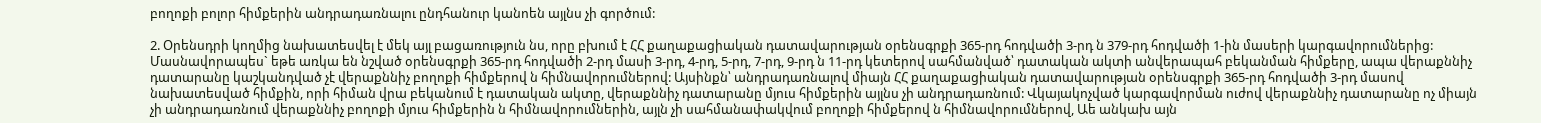բողոքի բոլոր հիմքերին անդրադառնալու ընդհանուր կանոեն այլնս չի գործում:

2. Օրենսդրի կողմից նախատեսվել է մեկ այլ բացառություն նս, որը բխում է ՀՀ քաղաքացիական դատավարության օրենսգրքի 365-րդ հոդվածի 3-րդ ն 379-րդ հոդվածի 1-ին մասերի կարգավորումներից: Մասնավորապես` եթե առկա են նշված օրենսգրքի 365-րդ հոդվածի 2-րդ մասի 3-րդ, 4-րդ, 5-րդ, 7-րդ, 9-րդ ն 11-րդ կետերով սահմանված՝ դատական ակտի անվերապահ բեկանման հիմքերը, ապա վերաքննիչ դատարանը կաշկանդված չէ վերաքննիչ բողոքի հիմքերով ն հիմնավորումներով: Այսինքն՝ անդրադառնալով միայն ՀՀ քաղաքացիական դատավարության օրենսգրքի 365-րդ հոդվածի 3-րդ մասով նախատեսված հիմքին, որի հիման վրա բեկանում է դատական ակտը, վերաքննիչ դատարանը մյուս հիմքերին այլնս չի անդրադառնում: Վկայակոչված կարգավորման ուժով վերաքննիչ դատարանը ոչ միայն չի անդրադառնում վերաքննիչ բողոքի մյուս հիմքերին ն հիմնավորումներին, այլն չի սահմանափակվում բողոքի հիմքերով ն հիմնավորումներով, Աե անկախ այն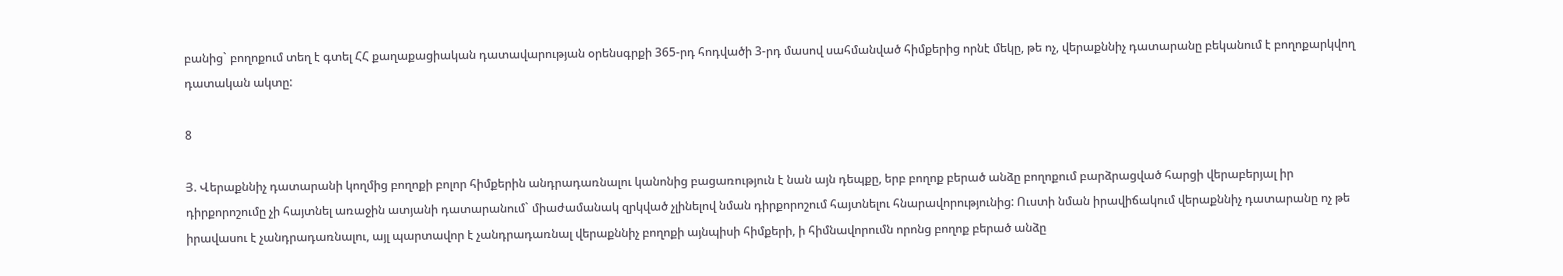բանից` բողոքում տեղ է գտել ՀՀ քաղաքացիական դատավարության օրենսգրքի 365-րդ հոդվածի 3-րդ մասով սահմանված հիմքերից որնէ մեկը, թե ոչ, վերաքննիչ դատարանը բեկանում է բողոքարկվող դատական ակտը:

8

Յ. Վերաքննիչ դատարանի կողմից բողոքի բոլոր հիմքերին անդրադառնալու կանոնից բացառություն է նան այն դեպքը, երբ բողոք բերած անձը բողոքում բարձրացված հարցի վերաբերյալ իր դիրքորոշումը չի հայտնել առաջին ատյանի դատարանում` միաժամանակ զրկված չլինելով նման դիրքորոշում հայտնելու հնարավորությունից: Ուստի նման իրավիճակում վերաքննիչ դատարանը ոչ թե իրավասու է չանդրադառնալու, այլ պարտավոր է չանդրադառնալ վերաքննիչ բողոքի այնպիսի հիմքերի, ի հիմնավորումն որոնց բողոք բերած անձը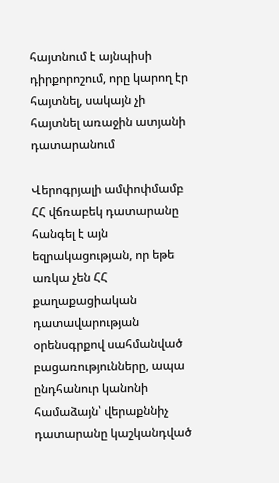հայտնում է այնպիսի դիրքորոշում, որը կարող էր հայտնել, սակայն չի հայտնել առաջին ատյանի դատարանում

Վերոգրյալի ամփոփմամբ ՀՀ վճռաբեկ դատարանը հանգել է այն եզրակացության, որ եթե առկա չեն ՀՀ քաղաքացիական դատավարության օրենսգրքով սահմանված բացառությունները, ապա ընդհանուր կանոնի համաձայն՝ վերաքննիչ դատարանը կաշկանդված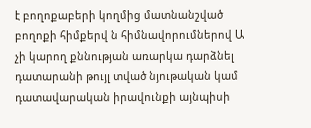է բողոքաբերի կողմից մատնանշված բողոքի հիմքերվ ն հիմնավորումներով Ա չի կարող քննության առարկա դարձնել դատարանի թույլ տված նյութական կամ դատավարական իրավունքի այնպիսի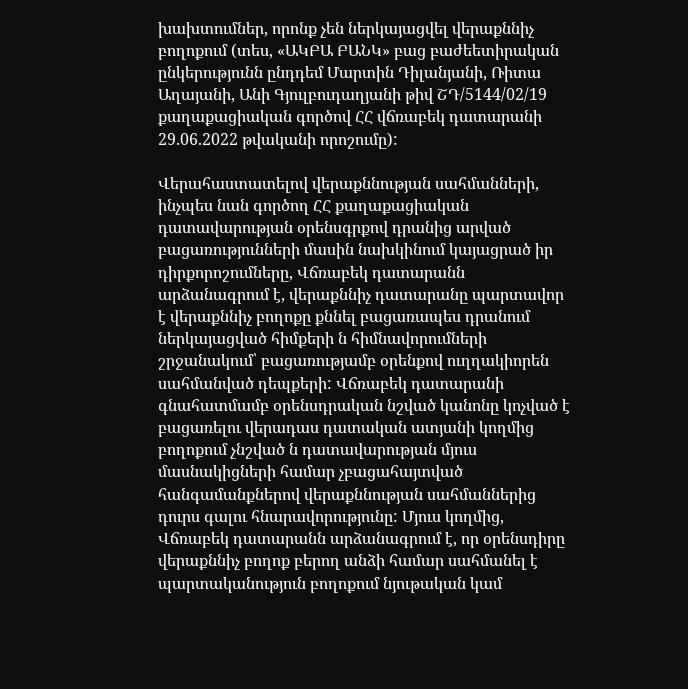խախտումներ, որոնք չեն ներկայացվել վերաքննիչ բողոքում (տես, «ԱԿԲԱ ԲԱՆԿ» բաց բաժեետիրական ընկերությունն ընդդեմ Մարտին Դիլանյանի, Ռիտա Աղայանի, Անի Գյուլբուդաղյանի թիվ ՇԴ/5144/02/19 քաղաքացիական գործով ՀՀ վճռաբեկ դատարանի 29.06.2022 թվականի որոշումը):

Վերահաստատելով վերաքննության սահմանների, ինչպես նան գործող ՀՀ քաղաքացիական դատավարության օրենսգրքով դրանից արված բացառությունների մասին նախկինում կայացրած իր դիրքորոշումները, Վճռաբեկ դատարանն արձանագրում է, վերաքննիչ դատարանը պարտավոր է վերաքննիչ բողոքը քննել բացառապես դրանում ներկայացված հիմքերի ն հիմնավորումների շրջանակում՝ բացառությամբ օրենքով ուղղակիորեն սահմանված դեպքերի: Վճռաբեկ դատարանի գնահատմամբ օրենսդրական նշված կանոնը կոչված է բացառելու վերադաս դատական ատյանի կողմից բողոքում չնշված ն դատավարության մյուս մասնակիցների համար չբացահայտված հանգամանքներով վերաքննության սահմաններից դուրս գալու հնարավորությունը: Մյուս կողմից, Վճռաբեկ դատարանն արձանագրում է, որ օրենսդիրը վերաքննիչ բողոք բերող անձի համար սահմանել է պարտականություն բողոքում նյութական կամ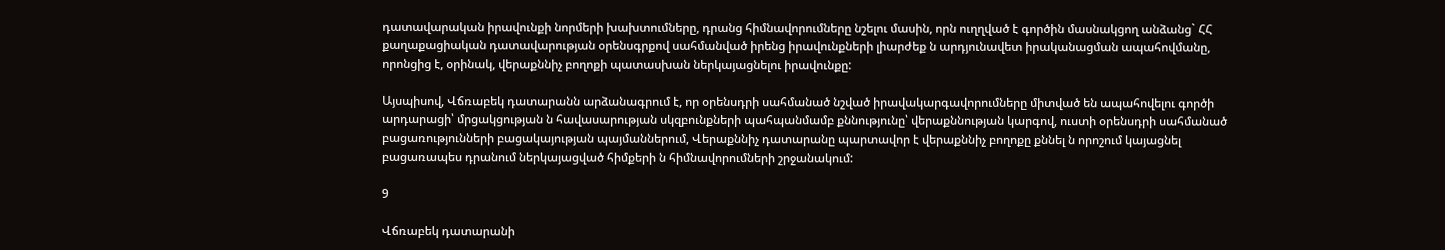դատավարական իրավունքի նորմերի խախտումները, դրանց հիմնավորումները նշելու մասին, որն ուղղված է գործին մասնակցող անձանց` ՀՀ քաղաքացիական դատավարության օրենսգրքով սահմանված իրենց իրավունքների լիարժեք ն արդյունավետ իրականացման ապահովմանը, որոնցից է, օրինակ, վերաքննիչ բողոքի պատասխան ներկայացնելու իրավունքը:

Այսպիսով, Վճռաբեկ դատարանն արձանագրում է, որ օրենսդրի սահմանած նշված իրավակարգավորումները միտված են ապահովելու գործի արդարացի՝ մրցակցության ն հավասարության սկզբունքների պահպանմամբ քննությունը՝ վերաքննության կարգով, ուստի օրենսդրի սահմանած բացառությունների բացակայության պայմաններում, Վերաքննիչ դատարանը պարտավոր է վերաքննիչ բողոքը քննել ն որոշում կայացնել բացառապես դրանում ներկայացված հիմքերի ն հիմնավորումների շրջանակում:

9

Վճռաբեկ դատարանի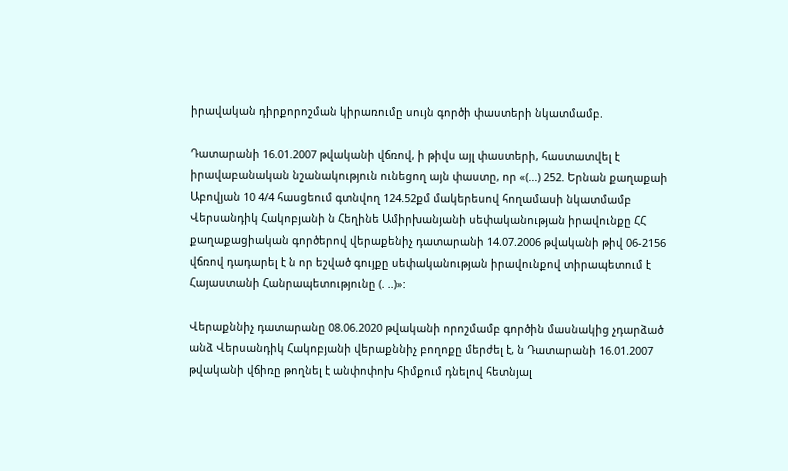իրավական դիրքորոշման կիրառումը սույն գործի փաստերի նկատմամբ.

Դատարանի 16.01.2007 թվականի վճռով, ի թիվս այլ փաստերի, հաստատվել է իրավաբանական նշանակություն ունեցող այն փաստը, որ «(...) 252. Երնան քաղաքաի Աբովյան 10 4/4 հասցեում գտնվող 124.52քմ մակերեսով հողամասի նկատմամբ Վերսանդիկ Հակոբյանի ն Հեղինե Ամիրխանյանի սեփականության իրավունքը ՀՀ քաղաքացիական գործերով վերաքենիչ դատարանի 14.07.2006 թվականի թիվ 06-2156 վճռով դադարել է ն որ եշված գույքը սեփականության իրավունքով տիրապետում է Հայաստանի Հանրապետությունը (. ..)»:

Վերաքննիչ դատարանը 08.06.2020 թվականի որոշմամբ գործին մասնակից չդարձած անձ Վերսանդիկ Հակոբյանի վերաքննիչ բողոքը մերժել է, ն Դատարանի 16.01.2007 թվականի վճիռը թողնել է անփոփոխ հիմքում դնելով հետնյալ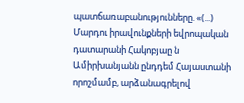պատճառաբանությունները. «(...) Մարդու իրավունքների եվրոպական դատարանի Հակոբյաը ն Ամիրխանյանն ընդդեմ Հայաստանի որոշմամբ, արձանագրելով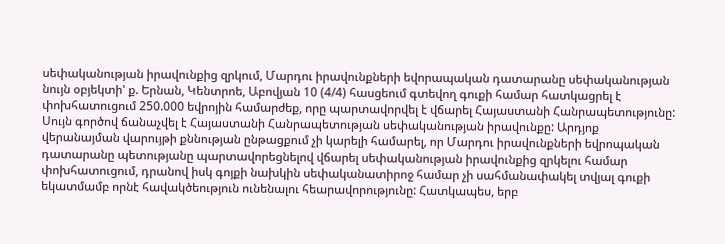սեփականության իրավունքից զրկում, Մարդու իրավունքների եվորապական դատարանը սեփականության նույն օբյեկտի' ք. Երնան, Կենտրոե, Աբովյան 10 (4/4) հասցեում գտեվող գուքի համար հատկացրել է փոխհատուցում 250.000 եվրոյին համարժեք, որը պարտավորվել է վճարել Հայաստանի Հանրապետությունը: Սույն գործով ճանաչվել է Հայաստանի Հանրապետության սեփականության իրավունքը: Արդյոք վերանայման վարույթի քննության ընթացքում չի կարելի համարել, որ Մարդու իրավունքների եվրոպական դատարանը պետությանը պարտավորեցնելով վճարել սեփականության իրավունքից զրկելու համար փոխհատուցում, դրանով իսկ գոյքի նախկին սեփականատիրոջ համար չի սահմանափակել տվյալ գուքի եկատմամբ որնէ հավակծեություն ունենալու հեարավորությունը: Հատկապես, երբ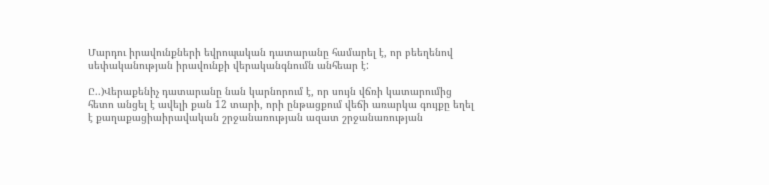Մարդու իրավունքների եվրոպական դատարանը համարել է, որ բեեղենով սեփականության իրավունքի վերականգնումն անհեար է:

Ը..)Վերաքենիչ դատարանը նան կարնորում է, որ սույն վճռի կատարումից հետո անցել է ավելի քան 12 տարի, որի ընթացքում վեճի առարկա գույքը եղել է քաղաքացիաիրավական շրջանառության ազատ շրջանառության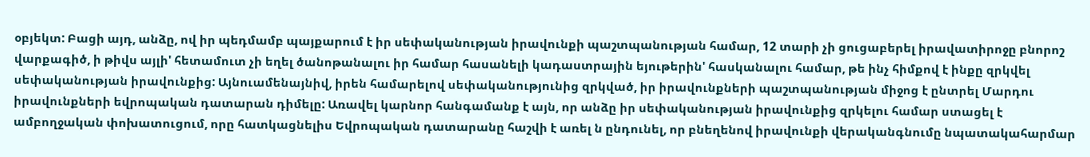օբյեկտ: Բացի այդ, անձը, ով իր պեդմամբ պայքարում է իր սեփականության իրավունքի պաշտպանության համար, 12 տարի չի ցուցաբերել իրավատիրոջը բնորոշ վարքագիծ, ի թիվս այլի' հետամուտ չի եղել ծանոթանալու իր համար հասանելի կադաստրային եյութերին' հասկանալու համար, թե ինչ հիմքով է ինքը զրկվել սեփականության իրավունքից: Այնուամենայնիվ, իրեն համարելով սեփականությունից զրկված, իր իրավունքների պաշտպանության միջոց է ընտրել Մարդու իրավունքների եվրոպական դատարան դիմելը: Առավել կարնոր հանգամանք է այն, որ անձը իր սեփականության իրավունքից զրկելու համար ստացել է ամբողջական փոխատուցում, որը հատկացնելիս Եվրոպական դատարանը հաշվի է առել ն ընդունել, որ բնեղենով իրավունքի վերականգնումը նպատակահարմար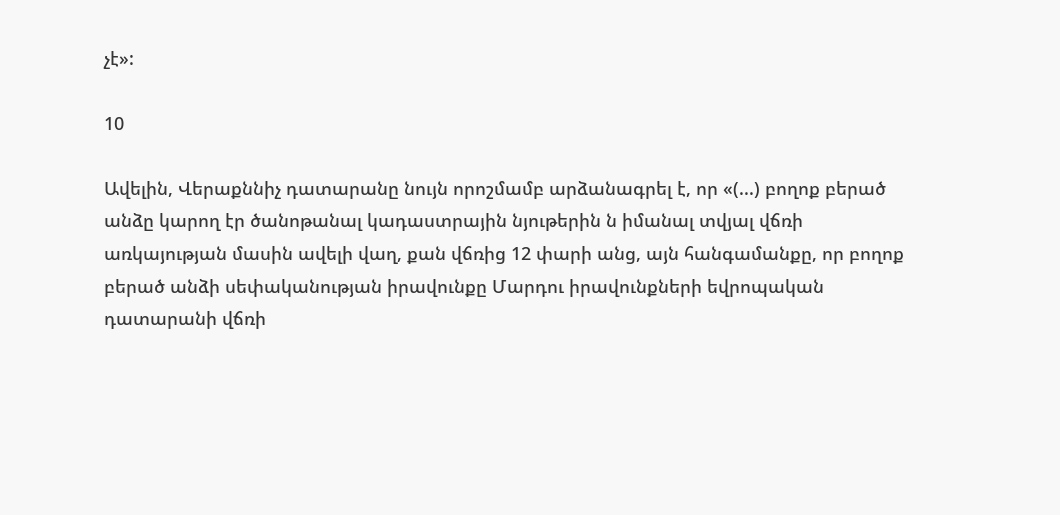չէ»:

10

Ավելին, Վերաքննիչ դատարանը նույն որոշմամբ արձանագրել է, որ «(...) բողոք բերած անձը կարող էր ծանոթանալ կադաստրային նյութերին ն իմանալ տվյալ վճռի առկայության մասին ավելի վաղ, քան վճռից 12 փարի անց, այն հանգամանքը, որ բողոք բերած անձի սեփականության իրավունքը Մարդու իրավունքների եվրոպական դատարանի վճռի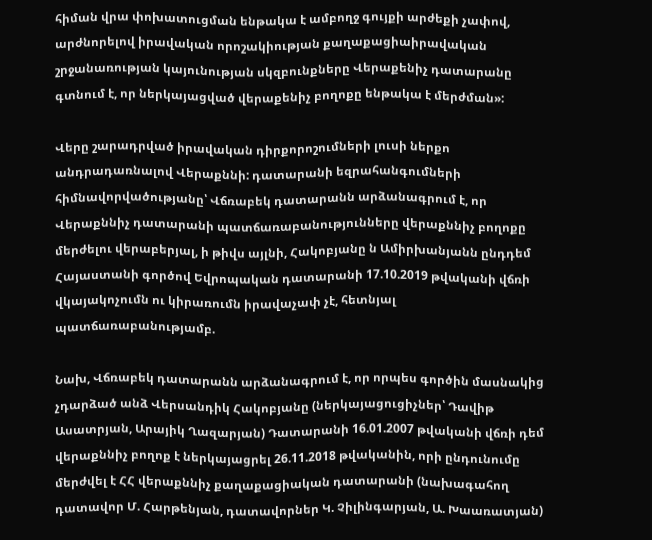հիման վրա փոխատուցման ենթակա է ամբողջ գույքի արժեքի չափով, արժնորելով իրավական որոշակիության քաղաքացիաիրավական շրջանառության կայունության սկզբունքները Վերաքենիչ դատարանը գտնում է, որ ներկայացված վերաքենիչ բողոքը ենթակա է մերժման»:

Վերը շարադրված իրավական դիրքորոշումների լուսի ներքո անդրադառնալով Վերաքննի: դատարանի եզրահանգումների հիմնավորվածությանը՝ Վճռաբեկ դատարանն արձանագրում է, որ Վերաքննիչ դատարանի պատճառաբանությունները վերաքննիչ բողոքը մերժելու վերաբերյալ, ի թիվս այլնի, Հակոբյանը ն Ամիրխանյանն ընդդեմ Հայաստանի գործով Եվրոպական դատարանի 17.10.2019 թվականի վճռի վկայակոչումն ու կիրառումն իրավաչափ չէ, հետնյալ պատճառաբանությամբ.

Նախ, Վճռաբեկ դատարանն արձանագրում է, որ որպես գործին մասնակից չդարձած անձ Վերսանդիկ Հակոբյանը (ներկայացուցիչներ՝ Դավիթ Ասատրյան, Արայիկ Ղազարյան) Դատարանի 16.01.2007 թվականի վճռի դեմ վերաքննիչ բողոք է ներկայացրել 26.11.2018 թվականին, որի ընդունումը մերժվել է ՀՀ վերաքննիչ քաղաքացիական դատարանի (նախագահող դատավոր Մ. Հարթենյան, դատավորներ Կ. Չիլինգարյան, Ա. Խաառատյան)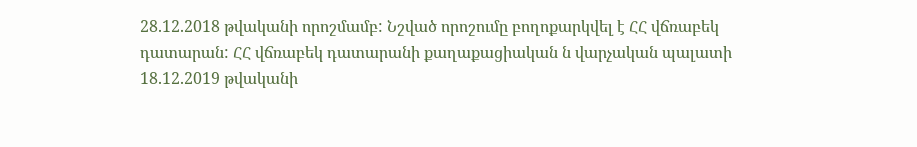28.12.2018 թվականի որոշմամբ: Նշված որոշումը բողոքարկվել է ՀՀ վճռաբեկ դատարան: ՀՀ վճռաբեկ դատարանի քաղաքացիական ն վարչական պալատի 18.12.2019 թվականի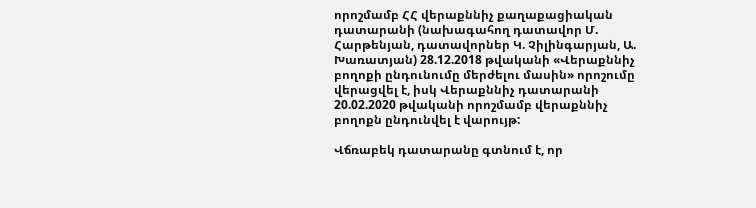որոշմամբ ՀՀ վերաքննիչ քաղաքացիական դատարանի (նախագահող դատավոր Մ. Հարթենյան, դատավորներ Կ. Չիլինգարյան, Ա. Խառատյան) 28.12.2018 թվականի «Վերաքննիչ բողոքի ընդունումը մերժելու մասին» որոշումը վերացվել է, իսկ Վերաքննիչ դատարանի 20.02.2020 թվականի որոշմամբ վերաքննիչ բողոքն ընդունվել է վարույթ:

Վճռաբեկ դատարանը գտնում է, որ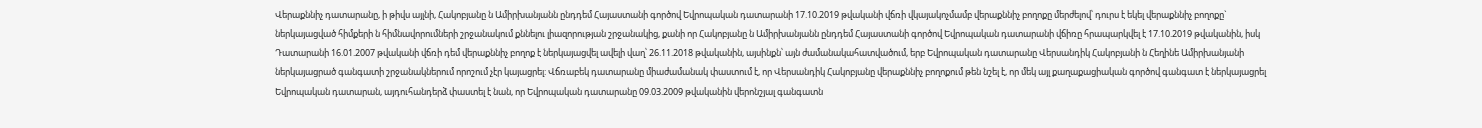Վերաքննիչ դատարանը, ի թիվս այլնի, Հակոբյանը ն Ամիրխանյանն ընդդեմ Հայաստանի գործով Եվրոպական դատարանի 17.10.2019 թվականի վճռի վկայակոչմամբ վերաքննիչ բողոքը մերժելով՝ դուրս է եկել վերաքննիչ բողոքը` ներկայացված հիմքերի ն հիմնավորումների շրջանակում քննելու լիազորության շրջանակից, քանի որ Հակոբյանը ն Ամիրխանյանն ընդդեմ Հայաստանի գործով Եվրոպական դատարանի վճիռը հրապարկվել է 17.10.2019 թվականին, իսկ Դատարանի 16.01.2007 թվականի վճռի դեմ վերաքննիչ բողոք է ներկայացվել ավելի վաղ՝ 26.11.2018 թվականին, այսինքն՝ այն ժամանակահատվածում, երբ Եվրոպական դատարանը Վերսանդիկ Հակոբյանի ն Հեղինե Ամիրխանյանի ներկայացրած գանգատի շրջանակներում որոշում չէր կայացրել: Վճռաբեկ դատարանը միաժամանակ փաստում է, որ Վերսանդիկ Հակոբյանը վերաքննիչ բողոքում թեն նշել է, որ մեկ այլ քաղաքացիական գործով գանգատ է ներկայացրել Եվրոպական դատարան, այդուհանդերձ փաստել է նան, որ Եվրոպական դատարանը 09.03.2009 թվականին վերոնշյալ գանգատն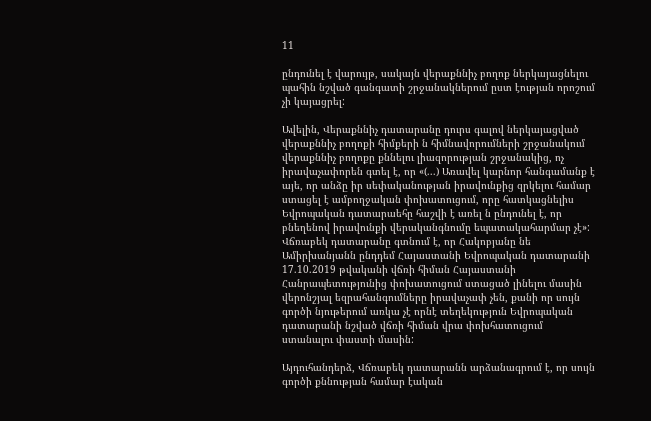11

ընդունել է վարույթ, սակայն վերաքննիչ բողոք ներկայացնելու պահին նշված գանգատի շրջանակներում ըստ էության որոշում չի կայացրել:

Ավելին, Վերաքննիչ դատարանը դուրս գալով ներկայացված վերաքննիչ բողոքի հիմքերի ն հիմնավորումների շրջանակում վերաքննիչ բողոքը քննելու լիազորության շրջանակից, ոչ իրավաչափորեն գտել է, որ «(...) Առավել կարնոր հանգամանք է այե, որ անձը իր սեփականության իրավունքից զրկելու համար ստացել է ամբողջական փոխատուցում, որը հատկացնելիս Եվրոպական դատարաեհը հաշվի է առել ն ընդունել է, որ բնեղենով իրավունքի վերականգնումը եպատակահարմար չէ»: Վճռաբեկ դատարանը գտնում է, որ Հակոբյանը նե Ամիրխանյանն ընդդեմ Հայաստանի Եվրոպական դատարանի 17.10.2019 թվականի վճռի հիման Հայաստանի Հանրապետությունից փոխատուցում ստացած լինելու մասին վերոնշյալ եզրահանգումները իրավաչափ չեն, քանի որ սույն գործի նյութերում առկա չէ որնէ տեղեկություն Եվրոպական դատարանի նշված վճռի հիման վրա փոխհատուցում ստանալու փաստի մասին:

Այդուհանդերձ, Վճռաբեկ դատարանն արձանագրում է, որ սույն գործի քննության համար էական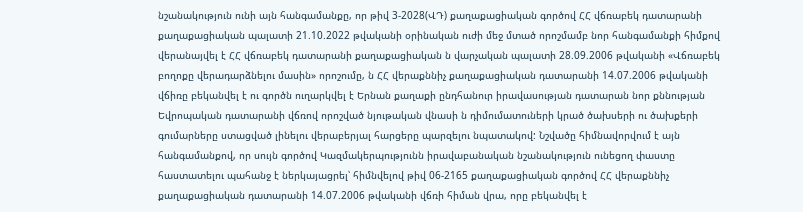նշանակություն ունի այն հանգամանքը, որ թիվ 3-2028(ՎԴ) քաղաքացիական գործով ՀՀ վճռաբեկ դատարանի քաղաքացիական պալատի 21.10.2022 թվականի օրինական ուժի մեջ մտած որոշմամբ նոր հանգամանքի հիմքով վերանայվել է ՀՀ վճռաբեկ դատարանի քաղաքացիական ն վարչական պալատի 28.09.2006 թվականի «Վճռաբեկ բողոքը վերադարձնելու մասին» որոշումը, ն ՀՀ վերաքննիչ քաղաքացիական դատարանի 14.07.2006 թվականի վճիռը բեկանվել է ու գործն ուղարկվել է Երնան քաղաքի ընդհանուր իրավասության դատարան նոր քննության Եվրոպական դատարանի վճռով որոշված նյութական վնասի ն դիմումատուների կրած ծախսերի ու ծախքերի գումարները ստացված լինելու վերաբերյալ հարցերը պարզելու նպատակով: Նշվածը հիմնավորվում է այն հանգամանքով, որ սույն գործով Կազմակերպությունն իրավաբանական նշանակություն ունեցող փաստը հաստատելու պահանջ է ներկայացրել՝ հիմնվելով թիվ 06-2165 քաղաքացիական գործով ՀՀ վերաքննիչ քաղաքացիական դատարանի 14.07.2006 թվականի վճռի հիման վրա, որը բեկանվել է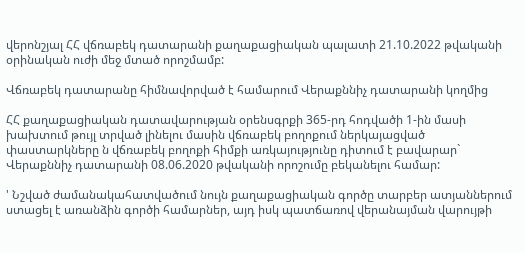վերոնշյալ ՀՀ վճռաբեկ դատարանի քաղաքացիական պալատի 21.10.2022 թվականի օրինական ուժի մեջ մտած որոշմամբ:

Վճռաբեկ դատարանը հիմնավորված է համարում Վերաքննիչ դատարանի կողմից

ՀՀ քաղաքացիական դատավարության օրենսգրքի 365-րդ հոդվածի 1-ին մասի խախտում թույլ տրված լինելու մասին վճռաբեկ բողոքում ներկայացված փաստարկները ն վճռաբեկ բողոքի հիմքի առկայությունը դիտում է բավարար` Վերաքննիչ դատարանի 08.06.2020 թվականի որոշումը բեկանելու համար:

' Նշված ժամանակահատվածում նույն քաղաքացիական գործը տարբեր ատյաններում ստացել է առանձին գործի համարներ, այդ իսկ պատճառով վերանայման վարույթի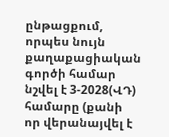ընթացքում, որպես նույն քաղաքացիական գործի համար նշվել է 3-2028(ՎԴ) համարը (քանի որ վերանայվել է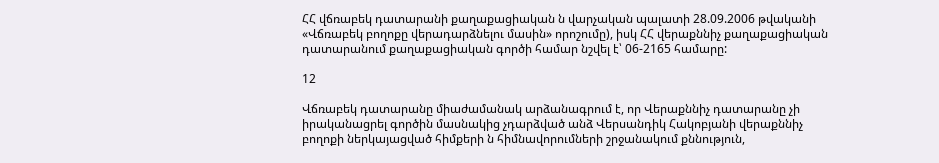ՀՀ վճռաբեկ դատարանի քաղաքացիական ն վարչական պալատի 28.09.2006 թվականի «Վճռաբեկ բողոքը վերադարձնելու մասին» որոշումը), իսկ ՀՀ վերաքննիչ քաղաքացիական դատարանում քաղաքացիական գործի համար նշվել է՝ 06-2165 համարը:

12

Վճռաբեկ դատարանը միաժամանակ արձանագրում է, որ Վերաքննիչ դատարանը չի իրականացրել գործին մասնակից չդարձված անձ Վերսանդիկ Հակոբյանի վերաքննիչ բողոքի ներկայացված հիմքերի ն հիմնավորումների շրջանակում քննություն,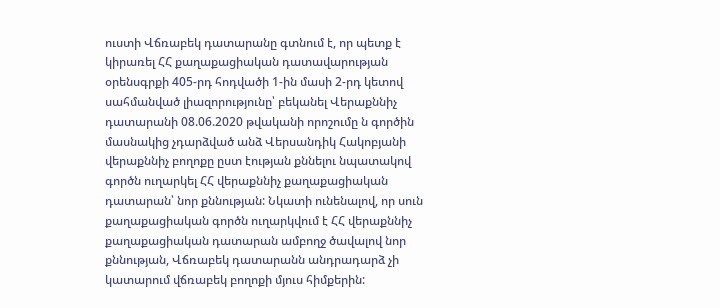ուստի Վճռաբեկ դատարանը գտնում է, որ պետք է կիրառել ՀՀ քաղաքացիական դատավարության օրենսգրքի 405-րդ հոդվածի 1-ին մասի 2-րդ կետով սահմանված լիազորությունը՝ բեկանել Վերաքննիչ դատարանի 08.06.2020 թվականի որոշումը ն գործին մասնակից չդարձված անձ Վերսանդիկ Հակոբյանի վերաքննիչ բողոքը ըստ էության քննելու նպատակով գործն ուղարկել ՀՀ վերաքննիչ քաղաքացիական դատարան՝ նոր քննության: Նկատի ունենալով, որ սուն քաղաքացիական գործն ուղարկվում է ՀՀ վերաքննիչ քաղաքացիական դատարան ամբողջ ծավալով նոր քննության, Վճռաբեկ դատարանն անդրադարձ չի կատարում վճռաբեկ բողոքի մյուս հիմքերին: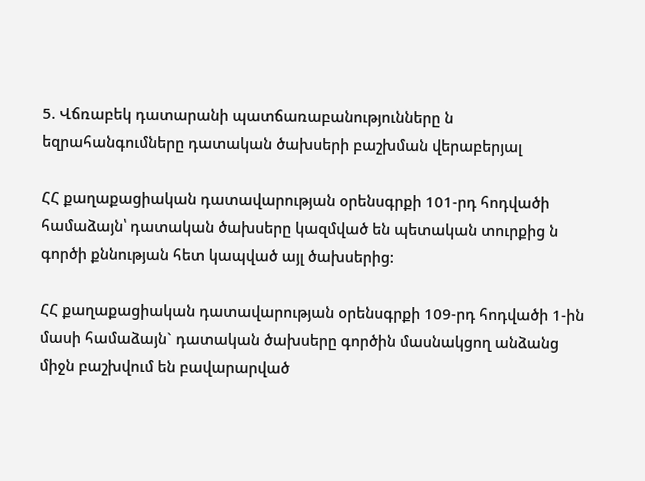5. Վճռաբեկ դատարանի պատճառաբանությունները ն եզրահանգումները դատական ծախսերի բաշխման վերաբերյալ

ՀՀ քաղաքացիական դատավարության օրենսգրքի 101-րդ հոդվածի համաձայն՝ դատական ծախսերը կազմված են պետական տուրքից ն գործի քննության հետ կապված այլ ծախսերից:

ՀՀ քաղաքացիական դատավարության օրենսգրքի 109-րդ հոդվածի 1-ին մասի համաձայն` դատական ծախսերը գործին մասնակցող անձանց միջն բաշխվում են բավարարված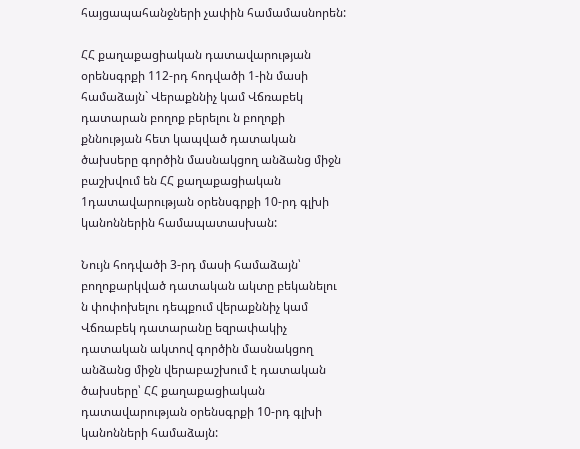հայցապահանջների չափին համամասնորեն:

ՀՀ քաղաքացիական դատավարության օրենսգրքի 112-րդ հոդվածի 1-ին մասի համաձայն` Վերաքննիչ կամ Վճռաբեկ դատարան բողոք բերելու ն բողոքի քննության հետ կապված դատական ծախսերը գործին մասնակցող անձանց միջն բաշխվում են ՀՀ քաղաքացիական 1դատավարության օրենսգրքի 10-րդ գլխի կանոններին համապատասխան:

Նույն հոդվածի 3-րդ մասի համաձայն՝ բողոքարկված դատական ակտը բեկանելու ն փոփոխելու դեպքում վերաքննիչ կամ Վճռաբեկ դատարանը եզրափակիչ դատական ակտով գործին մասնակցող անձանց միջն վերաբաշխում է դատական ծախսերը՝ ՀՀ քաղաքացիական դատավարության օրենսգրքի 10-րդ գլխի կանոնների համաձայն: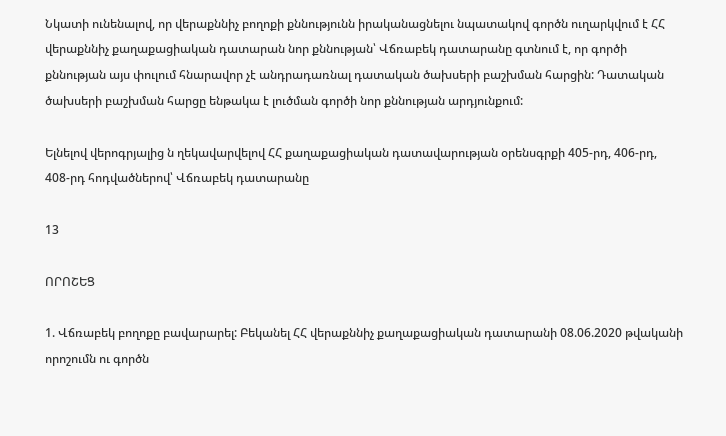Նկատի ունենալով, որ վերաքննիչ բողոքի քննությունն իրականացնելու նպատակով գործն ուղարկվում է ՀՀ վերաքննիչ քաղաքացիական դատարան նոր քննության՝ Վճռաբեկ դատարանը գտնում է, որ գործի քննության այս փուլում հնարավոր չէ անդրադառնալ դատական ծախսերի բաշխման հարցին: Դատական ծախսերի բաշխման հարցը ենթակա է լուծման գործի նոր քննության արդյունքում:

Ելնելով վերոգրյալից ն ղեկավարվելով ՀՀ քաղաքացիական դատավարության օրենսգրքի 405-րդ, 406-րդ, 408-րդ հոդվածներով՝ Վճռաբեկ դատարանը

13

ՈՐՈՇԵՑ

1. Վճռաբեկ բողոքը բավարարել: Բեկանել ՀՀ վերաքննիչ քաղաքացիական դատարանի 08.06.2020 թվականի որոշումն ու գործն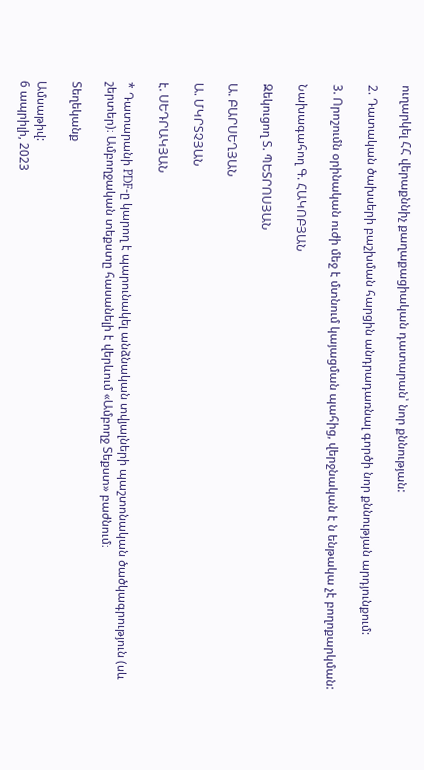ուղարկել ՀՀ վերաքննիչ քաղաքացիական դատարան՝ նոր քննության:

2. Դատական ծախսերի բաշխման հարցին անդրադառնալ գործի նոր քննության արդյունքում:

3. Որոշումն օրինական ուժի մեջ է մտնում կայացման պահից, վերջնական է ն ենթակա չէ բողոքարկման:

Նախագահող Գ. ՀԱԿՈԲՅԱՆ

Զեկուցող Տ. ՊԵՏՐՈՍՅԱՆ

Ա. ԲԱՐՍԵՂՅԱՆ

Ա. ՄԿՐՏՉՅԱՆ

է. ՍԵԴՐԱԿՅԱՆ

* Դատարանի PDF-ը կարող է պարունակել անձնական տվյալների պաշտոնական ծածկագրություն (սև շերտեր)։ Ամբողջական տեքստը հասանելի է վերևում «Ամբողջ Տեքստ» բաժնում։

Տեղեկանք

Ամսաթիվ:
6 ապրիլի, 2023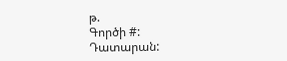թ.
Գործի #:
Դատարան: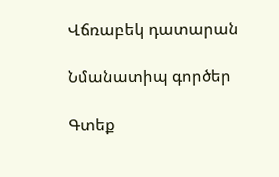Վճռաբեկ դատարան

Նմանատիպ գործեր

Գտեք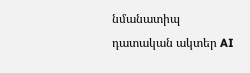նմանատիպ դատական ակտեր AI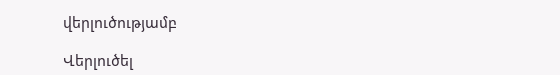վերլուծությամբ

Վերլուծել